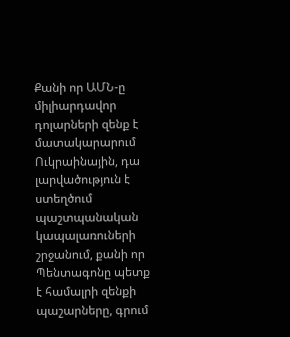Քանի որ ԱՄՆ-ը միլիարդավոր դոլարների զենք է մատակարարում Ուկրաինային, դա լարվածություն է ստեղծում պաշտպանական կապալառուների շրջանում, քանի որ Պենտագոնը պետք է համալրի զենքի պաշարները, գրում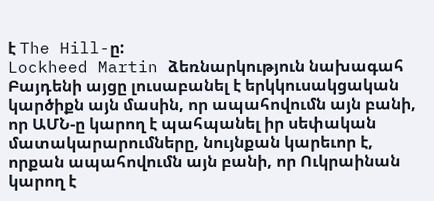է The Hill-ը:
Lockheed Martin ձեռնարկություն նախագահ Բայդենի այցը լուսաբանել է երկկուսակցական կարծիքն այն մասին, որ ապահովումն այն բանի, որ ԱՄՆ-ը կարող է պահպանել իր սեփական մատակարարումները, նույնքան կարեւոր է, որքան ապահովումն այն բանի, որ Ուկրաինան կարող է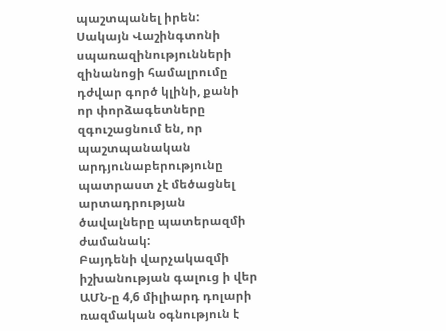պաշտպանել իրեն:
Սակայն Վաշինգտոնի սպառազինությունների զինանոցի համալրումը դժվար գործ կլինի, քանի որ փորձագետները զգուշացնում են, որ պաշտպանական արդյունաբերությունը պատրաստ չէ մեծացնել արտադրության ծավալները պատերազմի ժամանակ:
Բայդենի վարչակազմի իշխանության գալուց ի վեր ԱՄՆ-ը 4,6 միլիարդ դոլարի ռազմական օգնություն է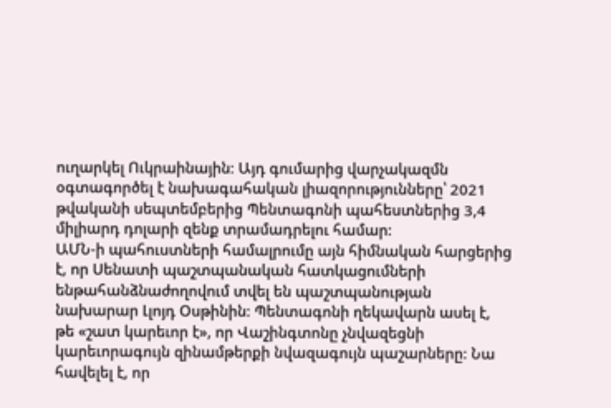ուղարկել Ուկրաինային։ Այդ գումարից վարչակազմն օգտագործել է նախագահական լիազորությունները՝ 2021 թվականի սեպտեմբերից Պենտագոնի պահեստներից 3,4 միլիարդ դոլարի զենք տրամադրելու համար:
ԱՄՆ-ի պահուստների համալրումը այն հիմնական հարցերից է, որ Սենատի պաշտպանական հատկացումների ենթահանձնաժողովում տվել են պաշտպանության նախարար Լլոյդ Օսթինին: Պենտագոնի ղեկավարն ասել է, թե «շատ կարեւոր է», որ Վաշինգտոնը չնվազեցնի կարեւորագույն զինամթերքի նվազագույն պաշարները: Նա հավելել է, որ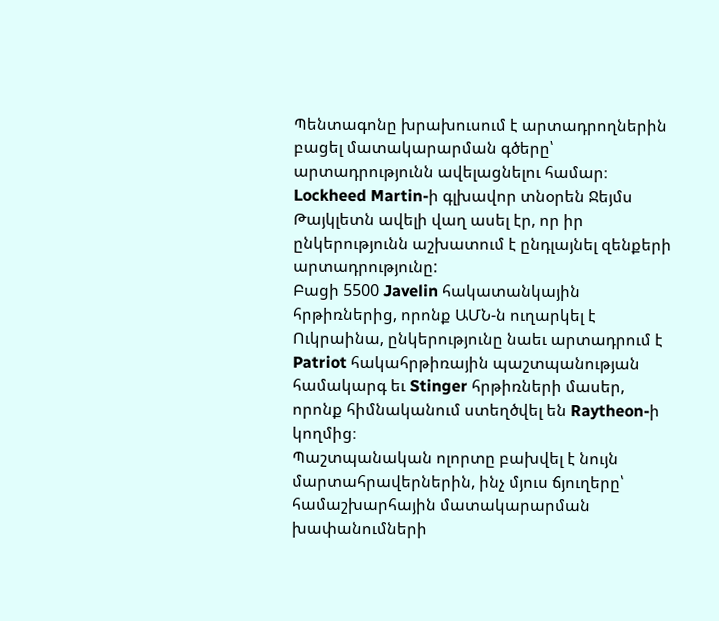Պենտագոնը խրախուսում է արտադրողներին բացել մատակարարման գծերը՝ արտադրությունն ավելացնելու համար։
Lockheed Martin-ի գլխավոր տնօրեն Ջեյմս Թայկլետն ավելի վաղ ասել էր, որ իր ընկերությունն աշխատում է ընդլայնել զենքերի արտադրությունը:
Բացի 5500 Javelin հակատանկային հրթիռներից, որոնք ԱՄՆ-ն ուղարկել է Ուկրաինա, ընկերությունը նաեւ արտադրում է Patriot հակահրթիռային պաշտպանության համակարգ եւ Stinger հրթիռների մասեր, որոնք հիմնականում ստեղծվել են Raytheon-ի կողմից։
Պաշտպանական ոլորտը բախվել է նույն մարտահրավերներին, ինչ մյուս ճյուղերը՝ համաշխարհային մատակարարման խափանումների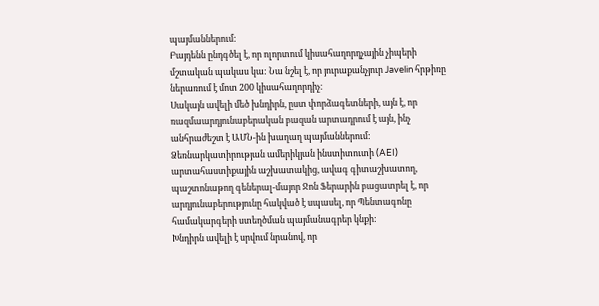պայմաններում:
Բայդենն ընդգծել է, որ ոլորտում կիսահաղորդչային չիպերի մշտական պակաս կա: Նա նշել է, որ յուրաքանչյուր Javelin հրթիռը ներառում է մոտ 200 կիսահաղորդիչ։
Սակայն ավելի մեծ խնդիրն, ըստ փորձագետների, այն է, որ ռազմաարդյունաբերական բազան արտադրում է այն, ինչ անհրաժեշտ է ԱՄՆ-ին խաղաղ պայմաններում:
Ձեռնարկատիրության ամերիկյան ինստիտուտի (AEI) արտահաստիքային աշխատակից, ավագ գիտաշխատող, պաշտոնաթող գեներալ-մայոր Ջոն Ֆերարին բացատրել է, որ արդյունաբերությունը հակված է սպասել, որ Պենտագոնը համակարգերի ստեղծման պայմանագրեր կնքի:
Խնդիրն ավելի է սրվում նրանով, որ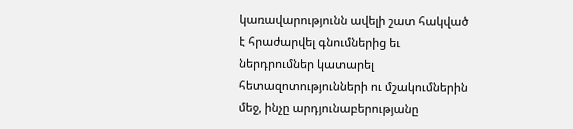կառավարությունն ավելի շատ հակված է հրաժարվել գնումներից եւ ներդրումներ կատարել հետազոտությունների ու մշակումներին մեջ, ինչը արդյունաբերությանը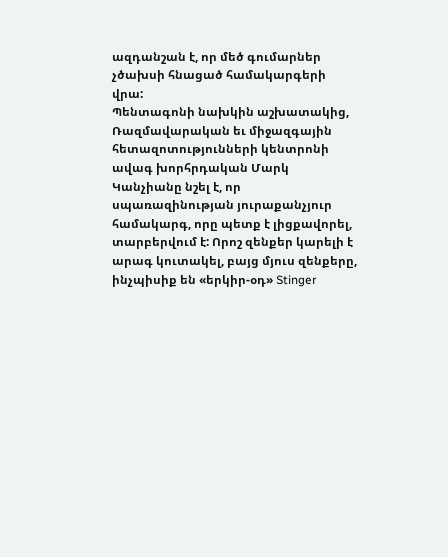ազդանշան է, որ մեծ գումարներ չծախսի հնացած համակարգերի վրա:
Պենտագոնի նախկին աշխատակից, Ռազմավարական եւ միջազգային հետազոտությունների կենտրոնի ավագ խորհրդական Մարկ Կանչիանը նշել է, որ սպառազինության յուրաքանչյուր համակարգ, որը պետք է լիցքավորել, տարբերվում է: Որոշ զենքեր կարելի է արագ կուտակել, բայց մյուս զենքերը, ինչպիսիք են «երկիր-օդ» Stinger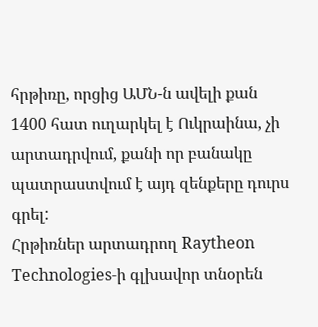հրթիռը, որցից ԱՄՆ-ն ավելի քան 1400 հատ ուղարկել է Ուկրաինա, չի արտադրվում, քանի որ բանակը պատրաստվում է այդ զենքերը դուրս գրել:
Հրթիռներ արտադրող Raytheon Technologies-ի գլխավոր տնօրեն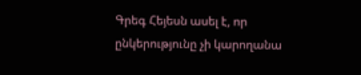Գրեգ Հեյեսն ասել է, որ ընկերությունը չի կարողանա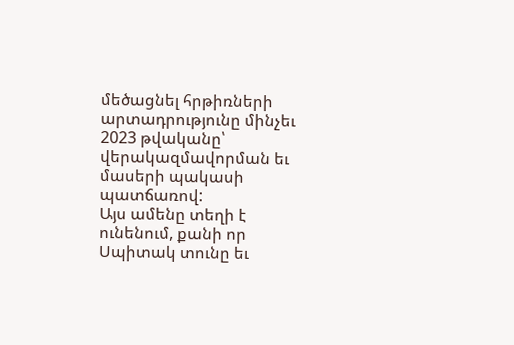մեծացնել հրթիռների արտադրությունը մինչեւ 2023 թվականը՝ վերակազմավորման եւ մասերի պակասի պատճառով:
Այս ամենը տեղի է ունենում, քանի որ Սպիտակ տունը եւ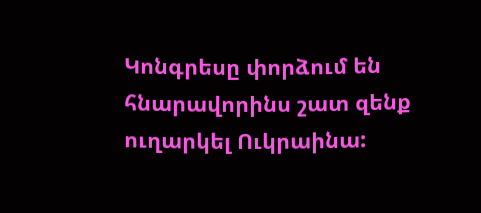Կոնգրեսը փորձում են հնարավորինս շատ զենք ուղարկել Ուկրաինա: